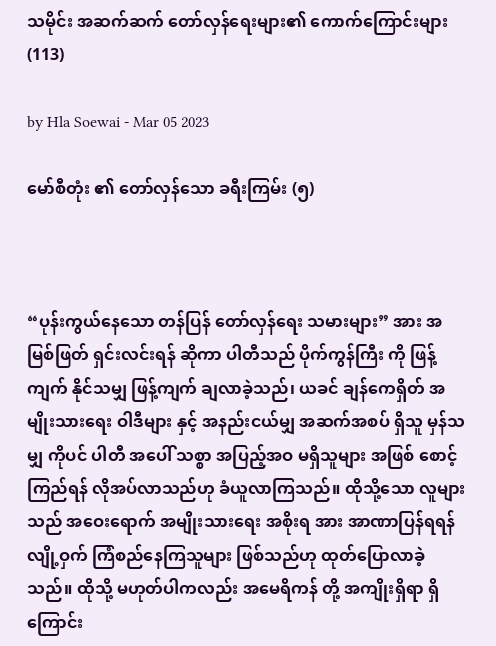သမိုင်း အဆက်ဆက် တော်လှန်ရေးများ၏ ကောက်ကြောင်းများ(113)

by Hla Soewai - Mar 05 2023

မော်စီတုံး ၏ တော်လှန်သော ခရီးကြမ်း (၅)



“ပုန်းကွယ်နေသော တန်ပြန် တော်လှန်ရေး သမားများ” အား အမြစ်ဖြတ် ရှင်းလင်းရန် ဆိုကာ ပါတီသည် ပိုက်ကွန်ကြီး ကို ဖြန့်ကျက် နိုင်သမျှ ဖြန့်ကျက် ချလာခဲ့သည်၊ ယခင် ချန်ကေရှိတ် အမျိုးသားရေး ဝါဒီများ နှင့် အနည်းငယ်မျှ အဆက်အစပ် ရှိသူ မှန်သမျှ ကိုပင် ပါတီ အပေါ် သစ္စာ အပြည့်အဝ မရှိသူများ အဖြစ် စောင့်ကြည်ရန် လိုအပ်လာသည်ဟု ခံယူလာကြသည်။ ထိုသို့သော လူများသည် အဝေးရောက် အမျိုးသားရေး အစိုးရ အား အာဏာပြန်ရရန် လျို့ဝှက် ကြံစည်နေကြသူများ ဖြစ်သည်ဟု ထုတ်ပြောလာခဲ့သည်။ ထိုသို့ မဟုတ်ပါကလည်း အမေရိကန် တို့ အကျိုးရှိရာ ရှိကြောင်း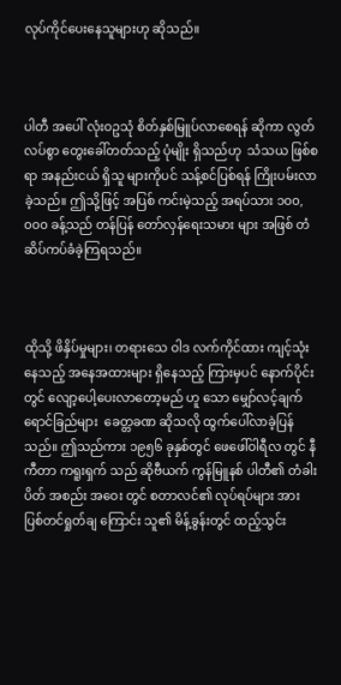လုပ်ကိုင်ပေးနေသူများဟု ဆိုသည်။



ပါတီ အပေါ် လုံးဝဥသုံ စိတ်နှစ်မြူပ်လာစေရန် ဆိုကာ လွတ်လပ်စွာ တွေးခေါ်တတ်သည့် ပုံမျိုး ရှိသည်ဟု  သံသယ ဖြစ်စရာ အနည်းငယ် ရှိသူ များကိုပင် သန့်စင်ပြစ်ရန် ကြိုးပမ်းလာခဲ့သည်။ ဤသို့ဖြင့် အပြစ် ကင်းမဲ့သည့် အရပ်သား ၁၀၀,၀၀၀ ခန့်သည် တန်ပြန် တော်လှန်ရေးသမား များ အဖြစ် တံဆိပ်ကပ်ခံခဲ့ကြရသည်။



ထိုသို့ ဖိနှိပ်မှုများ၊ တရားသေ ဝါဒ လက်ကိုင်ထား ကျင့်သုံးနေသည့် အနေအထားများ ရှိနေသည့် ကြားမှပင် နောက်ပိုင်းတွင် လျော့ပေါ့ပေးလာတော့မည် ဟူ သော မျှော်လင့်ချက် ရောင်ခြည်များ  ခေတ္တခဏ ဆိုသလို ထွက်ပေါ်လာခဲ့ပြန်သည်။ ဤသည်ကား ၁၉၅၆ ခုနှစ်တွင် ဖေဖေါ်ဝါရီလ တွင် နီကီတာ ကရူးရှက် သည် ဆိုဗီယက် ကွန်မြူနစ် ပါတီ၏ တံခါးပိတ် အစည်း အဝေး တွင် စတာလင်၏ လုပ်ရပ်များ အား ပြစ်တင်ရှုတ်ချ ကြောင်း သူ၏ မိန့်ခွန်းတွင် ထည့်သွင်း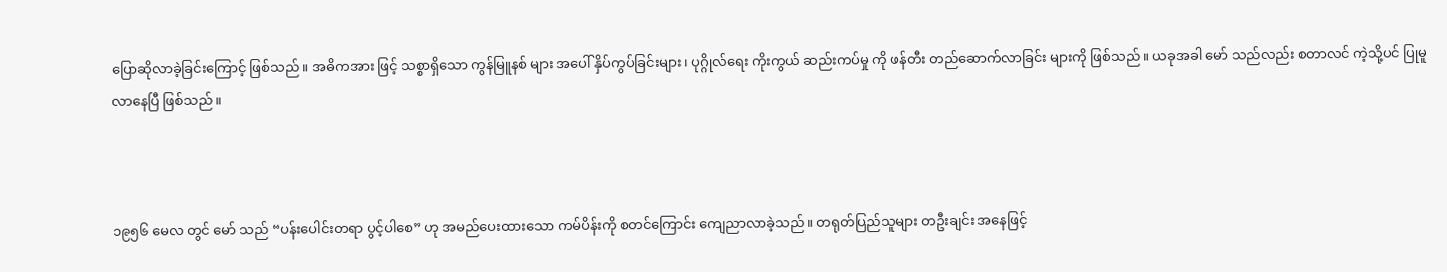ပြောဆိုလာခဲ့ခြင်းကြောင့် ဖြစ်သည်။ အဓိကအား ဖြင့် သစ္စာရှိသော ကွန်မြူနစ် များ အပေါ် နှိပ်ကွပ်ခြင်းများ၊ ပုဂ္ဂိုလ်ရေး ကိုးကွယ် ဆည်းကပ်မှု ကို ဖန်တီး တည်ဆောက်လာခြင်း များကို ဖြစ်သည်။ ယခုအခါ မော် သည်လည်း စတာလင် ကဲ့သို့ပင် ပြုမူ လာနေပြီ ဖြစ်သည်။



၁၉၅၆ မေလ တွင် မော် သည် “ပန်းပေါင်းတရာ ပွင့်ပါစေ” ဟု အမည်ပေးထားသော ကမ်ပိန်းကို စတင်ကြောင်း ကျေညာလာခဲ့သည်။ တရုတ်ပြည်သူများ တဦးချင်း အနေဖြင့်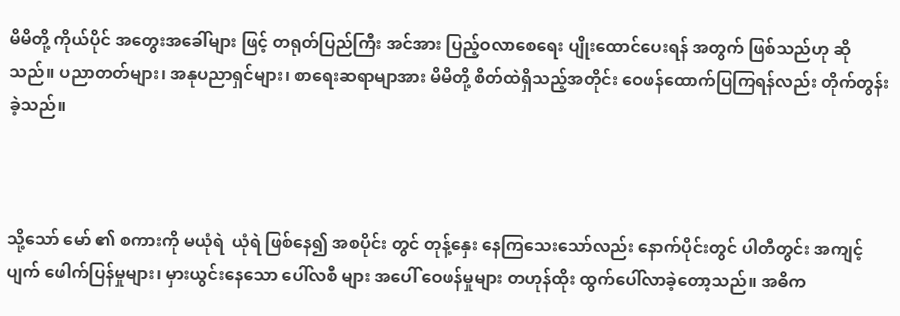မိမိတို့ ကိုယ်ပိုင် အတွေးအခေါ်များ ဖြင့် တရုတ်ပြည်ကြီး အင်အား ပြည့်ဝလာစေရေး ပျိုးထောင်ပေးရန် အတွက် ဖြစ်သည်ဟု ဆိုသည်။ ပညာတတ်များ၊ အနုပညာရှင်များ၊ စာရေးဆရာမျာအား မိမိတို့ စိတ်ထဲရှိသည့်အတိုင်း ဝေဖန်ထောက်ပြကြရန်လည်း တိုက်တွန်းခဲ့သည်။



သို့သော် မော် ၏ စကားကို မယုံရဲ  ယုံရဲ ဖြစ်နေ၍ အစပိုင်း တွင် တုန့်နှေး နေကြသေးသော်လည်း နောက်ပိုင်းတွင် ပါတီတွင်း အကျင့်ပျက် ဖေါက်ပြန်မှုများ၊ မှားယွင်းနေသော ပေါ်လစီ များ အပေါ် ဝေဖန်မှုများ တဟုန်ထိုး ထွက်ပေါ်လာခဲ့တော့သည်။ အဓိက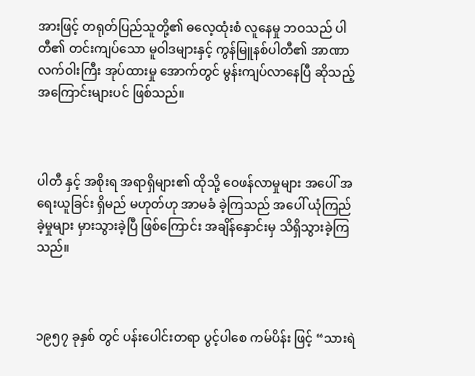အားဖြင့် တရုတ်ပြည်သူတို့၏ ဓလေ့ထုံးစံ လူနေမှု ဘဝသည် ပါတီ၏ တင်းကျပ်သော မူဝါဒများနှင့် ကွန်မြူနစ်ပါတီ၏ အာဏာ လက်ဝါးကြီး အုပ်ထားမှု အောက်တွင် မွန်းကျပ်လာနေပြီ ဆိုသည့် အကြောင်းများပင် ဖြစ်သည်။



ပါတီ နှင့် အစိုးရ အရာရှိများ၏ ထိုသို့ ဝေဖန်လာမှုများ အပေါ် အရေးယူခြင်း ရှိမည် မဟုတ်ဟု အာမခံ ခဲ့ကြသည် အပေါ် ယုံကြည်ခဲ့မှုများ မှားသွားခဲ့ပြီ ဖြစ်ကြောင်း အချိန်နှောင်းမှ သိရှိသွားခဲ့ကြသည်။



၁၉၅၇ ခုနှစ် တွင် ပန်းပေါင်းတရာ ပွင့်ပါစေ ကမ်ပိန်း ဖြင့် “သားရဲ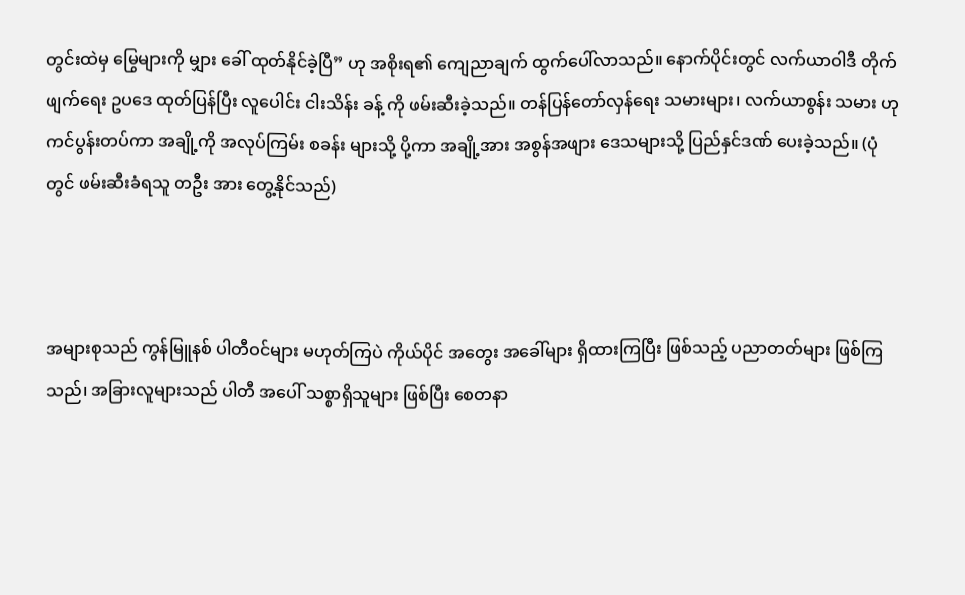တွင်းထဲမှ မြွေများကို မျှား ခေါ် ထုတ်နိုင်ခဲ့ပြီ” ဟု အစိုးရ၏ ကျေညာချက် ထွက်ပေါ်လာသည်။ နောက်ပိုင်းတွင် လက်ယာဝါဒီ တိုက်ဖျက်ရေး ဥပဒေ ထုတ်ပြန်ပြီး လူပေါင်း ငါးသိန်း ခန့် ကို ဖမ်းဆီးခဲ့သည်။ တန်ပြန်တော်လှန်‌ရေး သမားများ၊ လက်ယာစွန်း သမား ဟု ကင်ပွန်းတပ်ကာ အချို့ကို အလုပ်ကြမ်း စခန်း များသို့ ပို့ကာ အချို့အား အစွန်အဖျား ဒေသများသို့ ပြည်နှင်ဒဏ် ပေးခဲ့သည်။ (ပုံတွင် ဖမ်းဆီးခံရသူ တဦး အား တွေ့နိုင်သည်)



အများစုသည် ကွန်မြူနစ် ပါတီဝင်များ မဟုတ်ကြပဲ ကိုယ်ပိုင် အတွေး အခေါ်များ ရှိထားကြပြီး ဖြစ်သည့် ပညာတတ်များ ဖြစ်ကြသည်၊ အခြားလူများသည် ပါတီ အပေါ် သစ္စာရှိသူများ ဖြစ်ပြီး စေတနာ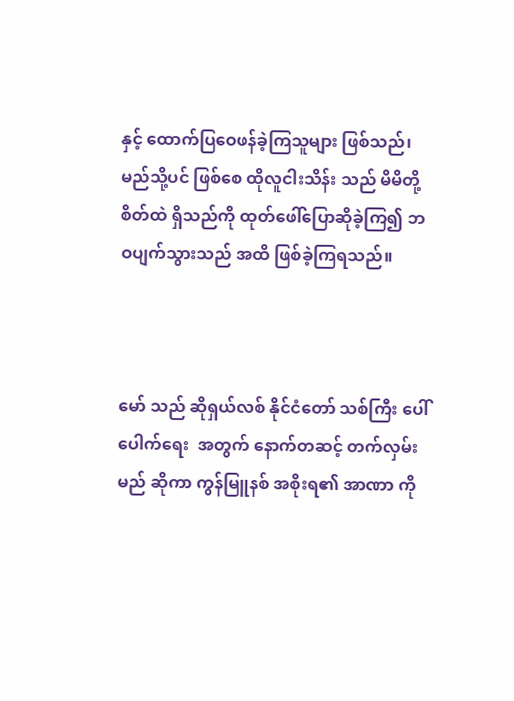နှင့် ထောက်ပြဝေဖန်ခဲ့ကြသူများ ဖြစ်သည်၊ မည်သို့ပင် ဖြစ်စေ ထိုလူငါးသိန်း သည် မိမိတို့ စိတ်ထဲ ရှိသည်ကို ထုတ်ဖေါ်ပြောဆိုခဲ့ကြ၍ ဘဝပျက်သွားသည် အထိ ဖြစ်ခဲ့ကြရသည်။



မော် သည် ဆိုရှယ်လစ် နိုင်ငံတော် သစ်ကြီး ပေါ်ပေါက်ရေး  အတွက် နောက်တဆင့် တက်လှမ်းမည် ဆိုကာ ကွန်မြူနစ် အစိုးရ၏ အာဏာ ကို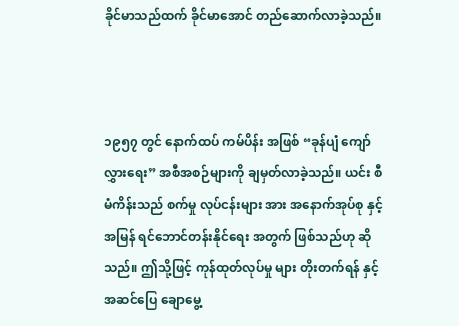ခိုင်မာသည်ထက် ခိုင်မာအောင် တည်ဆောက်လာခဲ့သည်။



၁၉၅၇ တွင် နောက်ထပ် ကမ်ပိန်း အဖြစ် “ခုန်ပျံ ကျော်လွှားရေး” အစီအစဉ်များကို ချမှတ်လာခဲ့သည်။ ယင်း စီမံကိန်းသည် စက်မှု လုပ်ငန်းများ အား အနောက်အုပ်စု နှင့် အမြန် ရင်ဘောင်တန်းနိုင်ရေး အတွက် ဖြစ်သည်ဟု ဆိုသည်။ ဤသို့ဖြင့် ကုန်ထုတ်လုပ်မှု များ တိုးတက်ရန် နှင့် အဆင်ပြေ ချောမွေ့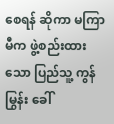စေရန် ဆိုကာ မကြာမီက ဖွဲ့စည်းထားသော ပြည်သူ့ ကွန်မြွန်း ခေါ်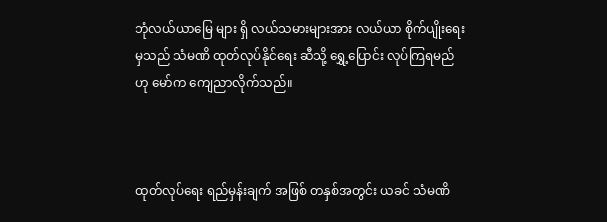ဘုံလယ်ယာမြေ များ ရှိ လယ်သမားများအား လယ်ယာ စိုက်ပျိုးရေး မှသည် သံမဏိ ထုတ်လုပ်နိုင်ရေး ဆီသို့ ရွှေ့ပြောင်း လုပ်ကြရမည် ဟု မော်က ကျေညာလိုက်သည်။



ထုတ်လုပ်ရေး ရည်မှန်းချက် အဖြစ် တနှစ်အတွင်း ယခင် သံမဏိ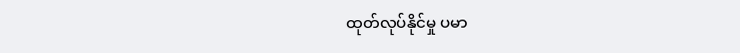ထုတ်လုပ်နိုင်မှု ပမာ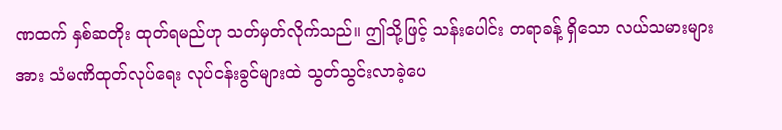ဏထက် နှစ်ဆတိုး ထုတ်ရမည်ဟု သတ်မှတ်လိုက်သည်။ ဤသို့ဖြင့် သန်းပေါင်း တရာခန့် ရှိသော လယ်သမားများအား သံမဏိထုတ်လုပ်ရေး လုပ်ငန်းခွင်များထဲ သွတ်သွင်းလာခဲ့ပေ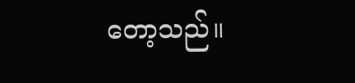တော့သည်။